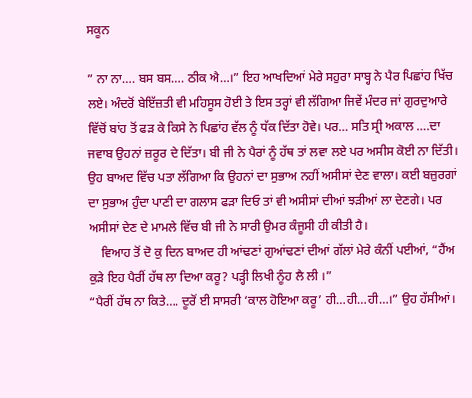ਸਕੂਨ

” ਨਾ ਨਾ…. ਬਸ ਬਸ…. ਠੀਕ ਐ…।” ਇਹ ਆਖਦਿਆਂ ਮੇਰੇ ਸਹੁਰਾ ਸਾਬ੍ਹ ਨੇ ਪੈਰ ਪਿਛਾਂਹ ਖਿੱਚ ਲਏ। ਅੰਦਰੋਂ ਬੇਇੱਜ਼ਤੀ ਵੀ ਮਹਿਸੂਸ ਹੋਈ ਤੇ ਇਸ ਤਰ੍ਹਾਂ ਵੀ ਲੱਗਿਆ ਜਿਵੇਂ ਮੰਦਰ ਜਾਂ ਗੁਰਦੁਆਰੇ ਵਿੱਚੋਂ ਬਾਂਹ ਤੋਂ ਫੜ ਕੇ ਕਿਸੇ ਨੇ ਪਿਛਾਂਹ ਵੱਲ ਨੂੰ ਧੱਕ ਦਿੱਤਾ ਹੋਵੇ। ਪਰ… ਸਤਿ ਸ੍ਰੀ ਅਕਾਲ ….ਦਾ ਜਵਾਬ ਉਹਨਾਂ ਜ਼ਰੂਰ ਦੇ ਦਿੱਤਾ। ਬੀ ਜੀ ਨੇ ਪੈਰਾਂ ਨੂੰ ਹੱਥ ਤਾਂ ਲਵਾ ਲਏ ਪਰ ਅਸੀਸ ਕੋਈ ਨਾ ਦਿੱਤੀ। ਉਹ ਬਾਅਦ ਵਿੱਚ ਪਤਾ ਲੱਗਿਆ ਕਿ ਉਹਨਾਂ ਦਾ ਸੁਭਾਅ ਨਹੀਂ ਅਸੀਸਾਂ ਦੇਣ ਵਾਲਾ। ਕਈ ਬਜ਼ੁਰਗਾਂ ਦਾ ਸੁਭਾਅ ਹੁੰਦਾ ਪਾਣੀ ਦਾ ਗਲਾਸ ਫੜਾ ਦਿਓ ਤਾਂ ਵੀ ਅਸੀਸਾਂ ਦੀਆਂ ਝੜੀਆਂ ਲਾ ਦੇਣਗੇ। ਪਰ ਅਸੀਸਾਂ ਦੇਣ ਦੇ ਮਾਮਲੇ ਵਿੱਚ ਬੀ ਜੀ ਨੇ ਸਾਰੀ ਉਮਰ ਕੰਜੂਸੀ ਹੀ ਕੀਤੀ ਹੈ।
    ਵਿਆਹ ਤੋਂ ਦੋ ਕੁ ਦਿਨ ਬਾਅਦ ਹੀ ਆਂਢਣਾਂ ਗੁਆਂਢਣਾਂ ਦੀਆਂ ਗੱਲਾਂ ਮੇਰੇ ਕੰਨੀਂ ਪਈਆਂ, “ਹੈਂਅ ਕੁੜੇ ਇਹ ਪੈਰੀਂ ਹੱਥ ਲਾ ਦਿਆ ਕਰੂ? ਪੜ੍ਹੀ ਲਿਖੀ ਨੂੰਹ ਲੈ ਲੀ ।”
“ਪੈਰੀਂ ਹੱਥ ਨਾ ਕਿਤੇ…. ਦੂਰੋਂ ਈ ਸਾਸਰੀ ‘ਕਾਲ ਹੋਇਆ ਕਰੂ’ ਹੀ…ਹੀ…ਹੀ…।” ਉਹ ਹੱਸੀਆਂ।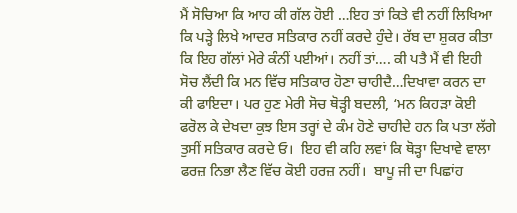ਮੈਂ ਸੋਚਿਆ ਕਿ ਆਹ ਕੀ ਗੱਲ ਹੋਈ …ਇਹ ਤਾਂ ਕਿਤੇ ਵੀ ਨਹੀਂ ਲਿਖਿਆ ਕਿ ਪੜ੍ਹੇ ਲਿਖੇ ਆਦਰ ਸਤਿਕਾਰ ਨਹੀਂ ਕਰਦੇ ਹੁੰਦੇ। ਰੱਬ ਦਾ ਸ਼ੁਕਰ ਕੀਤਾ ਕਿ ਇਹ ਗੱਲਾਂ ਮੇਰੇ ਕੰਨੀਂ ਪਈਆਂ। ਨਹੀਂ ਤਾਂ…. ਕੀ ਪਤੈ ਮੈਂ ਵੀ ਇਹੀ ਸੋਚ ਲੈਂਦੀ ਕਿ ਮਨ ਵਿੱਚ ਸਤਿਕਾਰ ਹੋਣਾ ਚਾਹੀਦੈ…ਦਿਖਾਵਾ ਕਰਨ ਦਾ ਕੀ ਫਾਇਦਾ। ਪਰ ਹੁਣ ਮੇਰੀ ਸੋਚ ਥੋੜ੍ਹੀ ਬਦਲੀ, ‘ਮਨ ਕਿਹੜਾ ਕੋਈ ਫਰੋਲ ਕੇ ਦੇਖਦਾ ਕੁਝ ਇਸ ਤਰ੍ਹਾਂ ਦੇ ਕੰਮ ਹੋਣੇ ਚਾਹੀਦੇ ਹਨ ਕਿ ਪਤਾ ਲੱਗੇ ਤੁਸੀਂ ਸਤਿਕਾਰ ਕਰਦੇ ਓ।  ਇਹ ਵੀ ਕਹਿ ਲਵਾਂ ਕਿ ਥੋੜ੍ਹਾ ਦਿਖਾਵੇ ਵਾਲਾ ਫਰਜ਼ ਨਿਭਾ ਲੈਣ ਵਿੱਚ ਕੋਈ ਹਰਜ਼ ਨਹੀਂ।  ਬਾਪੂ ਜੀ ਦਾ ਪਿਛਾਂਹ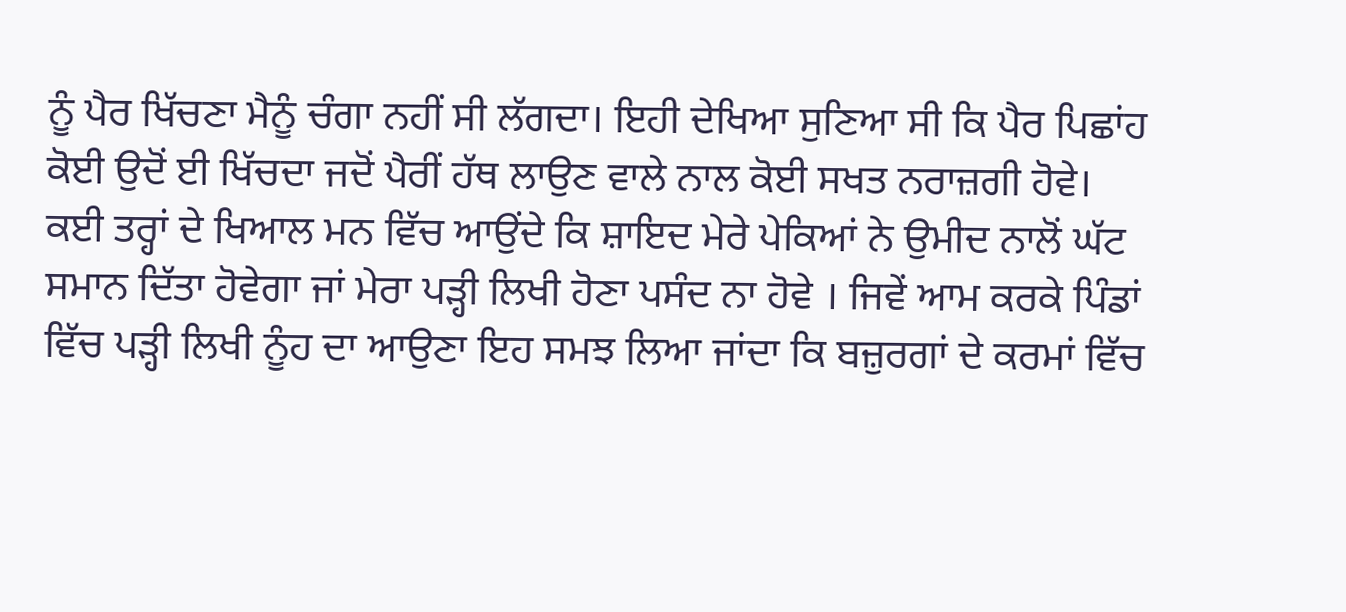ਨੂੰ ਪੈਰ ਖਿੱਚਣਾ ਮੈਨੂੰ ਚੰਗਾ ਨਹੀਂ ਸੀ ਲੱਗਦਾ। ਇਹੀ ਦੇਖਿਆ ਸੁਣਿਆ ਸੀ ਕਿ ਪੈਰ ਪਿਛਾਂਹ ਕੋਈ ਉਦੋਂ ਈ ਖਿੱਚਦਾ ਜਦੋਂ ਪੈਰੀਂ ਹੱਥ ਲਾਉਣ ਵਾਲੇ ਨਾਲ ਕੋਈ ਸਖਤ ਨਰਾਜ਼ਗੀ ਹੋਵੇ। ਕਈ ਤਰ੍ਹਾਂ ਦੇ ਖਿਆਲ ਮਨ ਵਿੱਚ ਆਉਂਦੇ ਕਿ ਸ਼ਾਇਦ ਮੇਰੇ ਪੇਕਿਆਂ ਨੇ ਉਮੀਦ ਨਾਲੋਂ ਘੱਟ ਸਮਾਨ ਦਿੱਤਾ ਹੋਵੇਗਾ ਜਾਂ ਮੇਰਾ ਪੜ੍ਹੀ ਲਿਖੀ ਹੋਣਾ ਪਸੰਦ ਨਾ ਹੋਵੇ । ਜਿਵੇਂ ਆਮ ਕਰਕੇ ਪਿੰਡਾਂ ਵਿੱਚ ਪੜ੍ਹੀ ਲਿਖੀ ਨੂੰਹ ਦਾ ਆਉਣਾ ਇਹ ਸਮਝ ਲਿਆ ਜਾਂਦਾ ਕਿ ਬਜ਼ੁਰਗਾਂ ਦੇ ਕਰਮਾਂ ਵਿੱਚ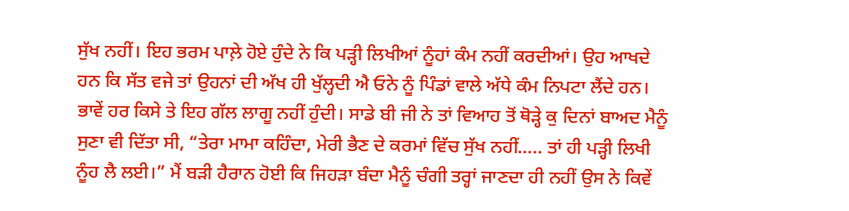ਸੁੱਖ ਨਹੀਂ। ਇਹ ਭਰਮ ਪਾਲ਼ੇ ਹੋਏ ਹੁੰਦੇ ਨੇ ਕਿ ਪੜ੍ਹੀ ਲਿਖੀਆਂ ਨੂੰਹਾਂ ਕੰਮ ਨਹੀਂ ਕਰਦੀਆਂ। ਉਹ ਆਖਦੇ ਹਨ ਕਿ ਸੱਤ ਵਜੇ ਤਾਂ ਉਹਨਾਂ ਦੀ ਅੱਖ ਹੀ ਖੁੱਲ੍ਹਦੀ ਐ ਓਨੇ ਨੂੰ ਪਿੰਡਾਂ ਵਾਲੇ ਅੱਧੇ ਕੰਮ ਨਿਪਟਾ ਲੈਂਦੇ ਹਨ। ਭਾਵੇਂ ਹਰ ਕਿਸੇ ਤੇ ਇਹ ਗੱਲ ਲਾਗੂ ਨਹੀਂ ਹੁੰਦੀ। ਸਾਡੇ ਬੀ ਜੀ ਨੇ ਤਾਂ ਵਿਆਹ ਤੋਂ ਥੋੜ੍ਹੇ ਕੁ ਦਿਨਾਂ ਬਾਅਦ ਮੈਨੂੰ ਸੁਣਾ ਵੀ ਦਿੱਤਾ ਸੀ, “ਤੇਰਾ ਮਾਮਾ ਕਹਿੰਦਾ, ਮੇਰੀ ਭੈਣ ਦੇ ਕਰਮਾਂ ਵਿੱਚ ਸੁੱਖ ਨਹੀਂ….. ਤਾਂ ਹੀ ਪੜ੍ਹੀ ਲਿਖੀ ਨੂੰਹ ਲੈ ਲਈ।” ਮੈਂ ਬੜੀ ਹੈਰਾਨ ਹੋਈ ਕਿ ਜਿਹੜਾ ਬੰਦਾ ਮੈਨੂੰ ਚੰਗੀ ਤਰ੍ਹਾਂ ਜਾਣਦਾ ਹੀ ਨਹੀਂ ਉਸ ਨੇ ਕਿਵੇਂ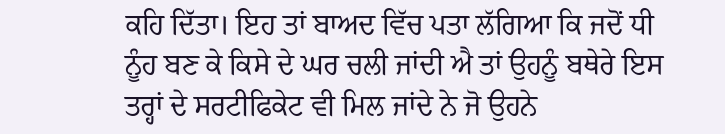ਕਹਿ ਦਿੱਤਾ। ਇਹ ਤਾਂ ਬਾਅਦ ਵਿੱਚ ਪਤਾ ਲੱਗਿਆ ਕਿ ਜਦੋਂ ਧੀ ਨੂੰਹ ਬਣ ਕੇ ਕਿਸੇ ਦੇ ਘਰ ਚਲੀ ਜਾਂਦੀ ਐ ਤਾਂ ਉਹਨੂੰ ਬਥੇਰੇ ਇਸ ਤਰ੍ਹਾਂ ਦੇ ਸਰਟੀਫਿਕੇਟ ਵੀ ਮਿਲ ਜਾਂਦੇ ਨੇ ਜੋ ਉਹਨੇ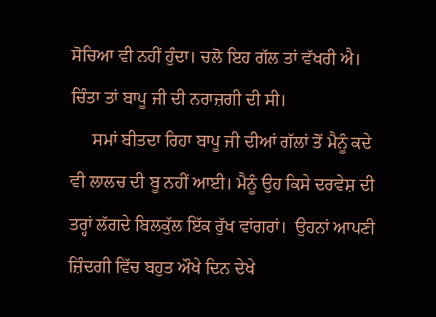ਸੋਚਿਆ ਵੀ ਨਹੀਂ ਹੁੰਦਾ। ਚਲੋ ਇਹ ਗੱਲ ਤਾਂ ਵੱਖਰੀ ਐ। ਚਿੰਤਾ ਤਾਂ ਬਾਪੂ ਜੀ ਦੀ ਨਰਾਜ਼ਗੀ ਦੀ ਸੀ।
     ਸਮਾਂ ਬੀਤਦਾ ਰਿਹਾ ਬਾਪੂ ਜੀ ਦੀਆਂ ਗੱਲਾਂ ਤੋਂ ਮੈਨੂੰ ਕਦੇ ਵੀ ਲਾਲਚ ਦੀ ਬੂ ਨਹੀਂ ਆਈ। ਮੈਨੂੰ ਉਹ ਕਿਸੇ ਦਰਵੇਸ਼ ਦੀ ਤਰ੍ਹਾਂ ਲੱਗਦੇ ਬਿਲਕੁੱਲ ਇੱਕ ਰੁੱਖ ਵਾਂਗਰਾਂ।  ਉਹਨਾਂ ਆਪਣੀ ਜ਼ਿੰਦਗੀ ਵਿੱਚ ਬਹੁਤ ਔਖੇ ਦਿਨ ਦੇਖੇ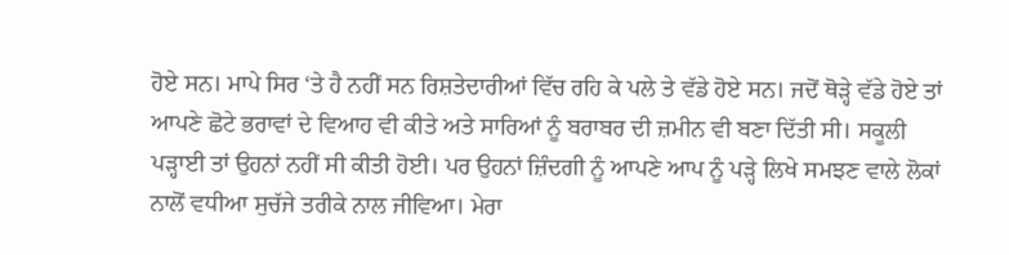ਹੋਏ ਸਨ। ਮਾਪੇ ਸਿਰ ‘ਤੇ ਹੈ ਨਹੀਂ ਸਨ ਰਿਸ਼ਤੇਦਾਰੀਆਂ ਵਿੱਚ ਰਹਿ ਕੇ ਪਲੇ ਤੇ ਵੱਡੇ ਹੋਏ ਸਨ। ਜਦੋਂ ਥੋੜ੍ਹੇ ਵੱਡੇ ਹੋਏ ਤਾਂ ਆਪਣੇ ਛੋਟੇ ਭਰਾਵਾਂ ਦੇ ਵਿਆਹ ਵੀ ਕੀਤੇ ਅਤੇ ਸਾਰਿਆਂ ਨੂੰ ਬਰਾਬਰ ਦੀ ਜ਼ਮੀਨ ਵੀ ਬਣਾ ਦਿੱਤੀ ਸੀ। ਸਕੂਲੀ ਪੜ੍ਹਾਈ ਤਾਂ ਉਹਨਾਂ ਨਹੀਂ ਸੀ ਕੀਤੀ ਹੋਈ। ਪਰ ਉਹਨਾਂ ਜ਼ਿੰਦਗੀ ਨੂੰ ਆਪਣੇ ਆਪ ਨੂੰ ਪੜ੍ਹੇ ਲਿਖੇ ਸਮਝਣ ਵਾਲੇ ਲੋਕਾਂ ਨਾਲੋਂ ਵਧੀਆ ਸੁਚੱਜੇ ਤਰੀਕੇ ਨਾਲ ਜੀਵਿਆ। ਮੇਰਾ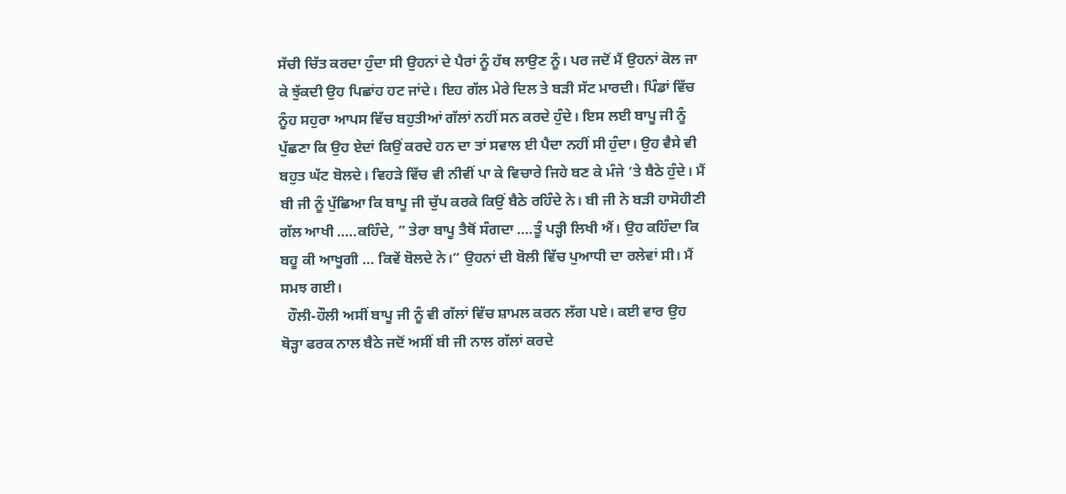ਸੱਚੀ ਚਿੱਤ ਕਰਦਾ ਹੁੰਦਾ ਸੀ ਉਹਨਾਂ ਦੇ ਪੈਰਾਂ ਨੂੰ ਹੱਥ ਲਾਉਣ ਨੂੰ। ਪਰ ਜਦੋਂ ਮੈਂ ਉਹਨਾਂ ਕੋਲ ਜਾ ਕੇ ਝੁੱਕਦੀ ਉਹ ਪਿਛਾਂਹ ਹਟ ਜਾਂਦੇ। ਇਹ ਗੱਲ ਮੇਰੇ ਦਿਲ ਤੇ ਬੜੀ ਸੱਟ ਮਾਰਦੀ। ਪਿੰਡਾਂ ਵਿੱਚ ਨੂੰਹ ਸਹੁਰਾ ਆਪਸ ਵਿੱਚ ਬਹੁਤੀਆਂ ਗੱਲਾਂ ਨਹੀਂ ਸਨ ਕਰਦੇ ਹੁੰਦੇ। ਇਸ ਲਈ ਬਾਪੂ ਜੀ ਨੂੰ ਪੁੱਛਣਾ ਕਿ ਉਹ ਏਦਾਂ ਕਿਉਂ ਕਰਦੇ ਹਨ ਦਾ ਤਾਂ ਸਵਾਲ ਈ ਪੈਦਾ ਨਹੀਂ ਸੀ ਹੁੰਦਾ। ਉਹ ਵੈਸੇ ਵੀ ਬਹੁਤ ਘੱਟ ਬੋਲਦੇ। ਵਿਹੜੇ ਵਿੱਚ ਵੀ ਨੀਵੀਂ ਪਾ ਕੇ ਵਿਚਾਰੇ ਜਿਹੇ ਬਣ ਕੇ ਮੰਜੇ ‘ਤੇ ਬੈਠੇ ਹੁੰਦੇ। ਮੈਂ ਬੀ ਜੀ ਨੂੰ ਪੁੱਛਿਆ ਕਿ ਬਾਪੂ ਜੀ ਚੁੱਪ ਕਰਕੇ ਕਿਉਂ ਬੈਠੇ ਰਹਿੰਦੇ ਨੇ। ਬੀ ਜੀ ਨੇ ਬੜੀ ਹਾਸੋਹੀਣੀ ਗੱਲ ਆਖੀ …..ਕਹਿੰਦੇ, ” ਤੇਰਾ ਬਾਪੂ ਤੈਥੋਂ ਸੰਗਦਾ ….ਤੂੰ ਪੜ੍ਹੀ ਲਿਖੀ ਐਂ। ਉਹ ਕਹਿੰਦਾ ਕਿ ਬਹੂ ਕੀ ਆਖੂਗੀ … ਕਿਵੇਂ ਬੋਲਦੇ ਨੇ।” ਉਹਨਾਂ ਦੀ ਬੋਲੀ ਵਿੱਚ ਪੁਆਧੀ ਦਾ ਰਲੇਵਾਂ ਸੀ। ਮੈਂ ਸਮਝ ਗਈ।
  ਹੌਲੀ-ਹੌਲੀ ਅਸੀਂ ਬਾਪੂ ਜੀ ਨੂੰ ਵੀ ਗੱਲਾਂ ਵਿੱਚ ਸ਼ਾਮਲ ਕਰਨ ਲੱਗ ਪਏ। ਕਈ ਵਾਰ ਉਹ ਥੋੜ੍ਹਾ ਫਰਕ ਨਾਲ ਬੈਠੇ ਜਦੋਂ ਅਸੀਂ ਬੀ ਜੀ ਨਾਲ ਗੱਲਾਂ ਕਰਦੇ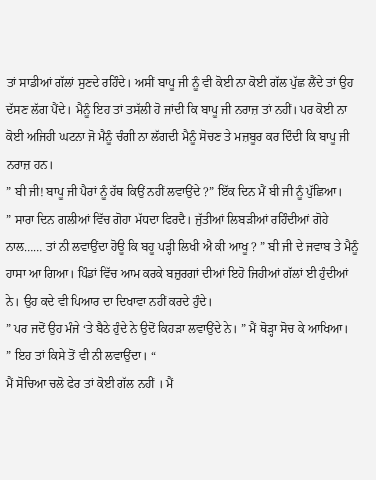ਤਾਂ ਸਾਡੀਆਂ ਗੱਲਾਂ ਸੁਣਦੇ ਰਹਿੰਦੇ। ਅਸੀਂ ਬਾਪੂ ਜੀ ਨੂੰ ਵੀ ਕੋਈ ਨਾ ਕੋਈ ਗੱਲ ਪੁੱਛ ਲੈਂਦੇ ਤਾਂ ਉਹ ਦੱਸਣ ਲੱਗ ਪੈਂਦੇ। ਮੈਨੂੰ ਇਹ ਤਾਂ ਤਸੱਲੀ ਹੋ ਜਾਂਦੀ ਕਿ ਬਾਪੂ ਜੀ ਨਰਾਜ਼ ਤਾਂ ਨਹੀਂ। ਪਰ ਕੋਈ ਨਾ ਕੋਈ ਅਜਿਹੀ ਘਟਨਾ ਜੋ ਮੈਨੂੰ ਚੰਗੀ ਨਾ ਲੱਗਦੀ ਮੈਨੂੰ ਸੋਚਣ ਤੇ ਮਜ਼ਬੂਰ ਕਰ ਦਿੰਦੀ ਕਿ ਬਾਪੂ ਜੀ ਨਰਾਜ਼ ਹਨ।
” ਬੀ ਜੀ! ਬਾਪੂ ਜੀ ਪੈਰਾਂ ਨੂੰ ਹੱਥ ਕਿਉਂ ਨਹੀਂ ਲਵਾਉਂਦੇ ?” ਇੱਕ ਦਿਨ ਮੈਂ ਬੀ ਜੀ ਨੂੰ ਪੁੱਛਿਆ।
” ਸਾਰਾ ਦਿਨ ਗਲੀਆਂ ਵਿੱਚ ਗੋਹਾ ਮੱਧਦਾ ਫਿਰਦੈ। ਜੁੱਤੀਆਂ ਲਿਬੜੀਆਂ ਰਹਿੰਦੀਆਂ ਗੋਹੇ ਨਾਲ…… ਤਾਂ ਨੀ ਲਵਾਉਂਦਾ ਹੋਊ ਕਿ ਬਹੂ ਪੜ੍ਹੀ ਲਿਖੀ ਐ ਕੀ ਆਖੂ ? ” ਬੀ ਜੀ ਦੇ ਜਵਾਬ ਤੇ ਮੈਨੂੰ ਹਾਸਾ ਆ ਗਿਆ। ਪਿੰਡਾਂ ਵਿੱਚ ਆਮ ਕਰਕੇ ਬਜ਼ੁਰਗਾਂ ਦੀਆਂ ਇਹੋ ਜਿਹੀਆਂ ਗੱਲਾਂ ਈ ਹੁੰਦੀਆਂ ਨੇ। ਉਹ ਕਦੇ ਵੀ ਪਿਆਰ ਦਾ ਦਿਖਾਵਾ ਨਹੀਂ ਕਰਦੇ ਹੁੰਦੇ।
” ਪਰ ਜਦੋਂ ਉਹ ਮੰਜੇ ‘ਤੇ ਬੈਠੇ ਹੁੰਦੇ ਨੇ ਉਦੋਂ ਕਿਹੜਾ ਲਵਾਉਂਦੇ ਨੇ। ” ਮੈਂ ਥੋੜ੍ਹਾ ਸੋਚ ਕੇ ਆਖਿਆ।
” ਇਹ ਤਾਂ ਕਿਸੇ ਤੋਂ ਵੀ ਨੀ ਲਵਾਉਂਦਾ। “
ਮੈਂ ਸੋਚਿਆ ਚਲੋ ਫੇਰ ਤਾਂ ਕੋਈ ਗੱਲ ਨਹੀਂ । ਮੈਂ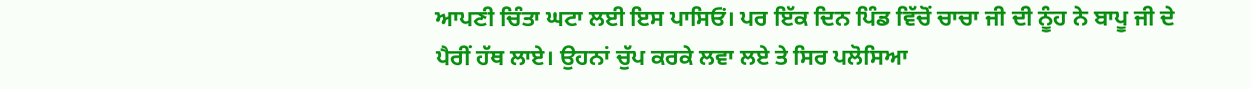ਆਪਣੀ ਚਿੰਤਾ ਘਟਾ ਲਈ ਇਸ ਪਾਸਿਓਂ। ਪਰ ਇੱਕ ਦਿਨ ਪਿੰਡ ਵਿੱਚੋਂ ਚਾਚਾ ਜੀ ਦੀ ਨੂੰਹ ਨੇ ਬਾਪੂ ਜੀ ਦੇ ਪੈਰੀਂ ਹੱਥ ਲਾਏ। ਉਹਨਾਂ ਚੁੱਪ ਕਰਕੇ ਲਵਾ ਲਏ ਤੇ ਸਿਰ ਪਲੋਸਿਆ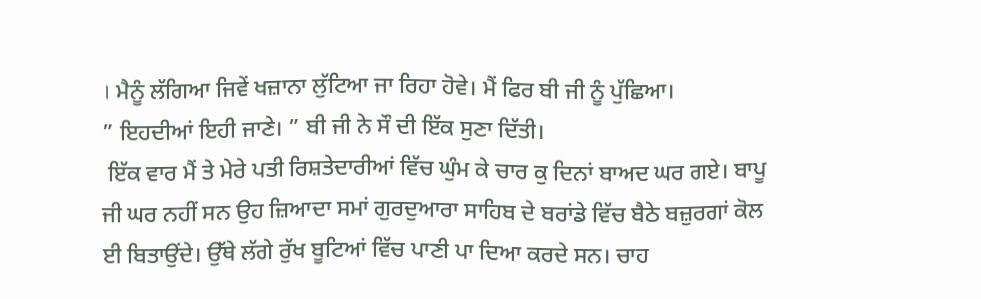। ਮੈਨੂੰ ਲੱਗਿਆ ਜਿਵੇਂ ਖਜ਼ਾਨਾ ਲੁੱਟਿਆ ਜਾ ਰਿਹਾ ਹੋਵੇ। ਮੈਂ ਫਿਰ ਬੀ ਜੀ ਨੂੰ ਪੁੱਛਿਆ।
” ਇਹਦੀਆਂ ਇਹੀ ਜਾਣੇ। ” ਬੀ ਜੀ ਨੇ ਸੌ ਦੀ ਇੱਕ ਸੁਣਾ ਦਿੱਤੀ।
 ਇੱਕ ਵਾਰ ਮੈਂ ਤੇ ਮੇਰੇ ਪਤੀ ਰਿਸ਼ਤੇਦਾਰੀਆਂ ਵਿੱਚ ਘੁੰਮ ਕੇ ਚਾਰ ਕੁ ਦਿਨਾਂ ਬਾਅਦ ਘਰ ਗਏ। ਬਾਪੂ ਜੀ ਘਰ ਨਹੀਂ ਸਨ ਉਹ ਜ਼ਿਆਦਾ ਸਮਾਂ ਗੁਰਦੁਆਰਾ ਸਾਹਿਬ ਦੇ ਬਰਾਂਡੇ ਵਿੱਚ ਬੈਠੇ ਬਜ਼ੁਰਗਾਂ ਕੋਲ ਈ ਬਿਤਾਉਂਦੇ। ਉੱਥੇ ਲੱਗੇ ਰੁੱਖ ਬੂਟਿਆਂ ਵਿੱਚ ਪਾਣੀ ਪਾ ਦਿਆ ਕਰਦੇ ਸਨ। ਚਾਹ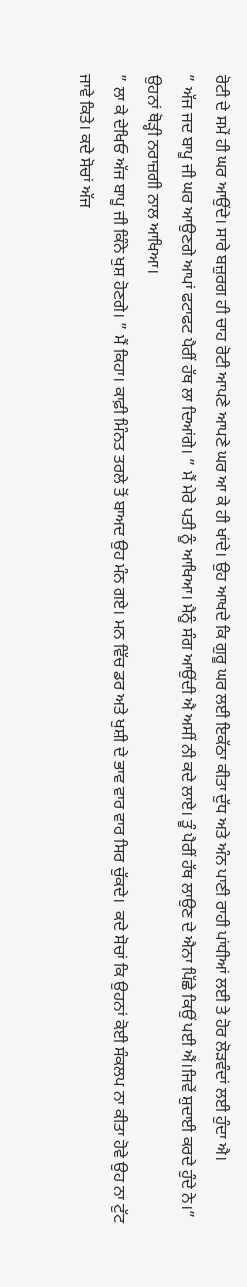ਰੋਟੀ ਦੇ ਸਮੇਂ ਹੀ ਘਰ ਆਉਂਦੇ। ਸਾਰੇ ਬਜ਼ੁਰਗ ਹੀ ਚਾਹ ਰੋਟੀ ਆਪਣੇ ਆਪਣੇ ਘਰ ਆ ਕੇ ਹੀ ਖਾਂਦੇ। ਉਹ ਆਖਦੇ ਕਿ ਗੁਰੂ ਘਰ ਲਈ ਇਕੱਠਾ ਕੀਤਾ ਦੁੱਧ ਅਤੇ ਅੰਨ ਪਾਣੀ ਰਾਹੀ ਪਾਂਧੀਆਂ ਲਈ ਤੇ ਹੋਰ ਲੋੜਵੰਦਾਂ ਲਈ ਹੁੰਦਾ ਐ।
” ਅੱਜ ਜਦ ਬਾਪੂ ਜੀ ਘਰ ਆਉਣਗੇ ਆਪਾਂ ਫਟਾਫਟ ਪੈਰੀਂ ਹੱਥ ਲਾ ਦਿਆਂਗੇ। ” ਮੈਂ ਮੇਰੇ ਪਤੀ ਨੂੰ ਆਖਿਆ। ਮੈਨੂੰ ਸੰਗ ਆਉਂਦੀ ਐ ਅਸੀਂ ਨੀ ਕਦੇ ਲਾਏ। ਤੂੰ ਪੈਰੀਂ ਹੱਥ ਲਾਉਣ ਦੇ ਐਨਾ ਪਿੱਛੇ ਕਿਉਂ ਪਈ ਐਂ।ਜਿਵੇਂ ਸ਼ੁਦਾਈ ਕਰਦੇ ਹੁੰਦੇ ਨੇ।” ਉਹਨਾਂ ਥੋੜ੍ਹੀ ਨਰਾਜ਼ਗੀ ਨਾਲ ਆਖਿਆ।
” ਲਾ ਕੇ ਦੇਖਿਓ ਅੱਜ ਬਾਪੂ ਜੀ ਕਿੰਨੇ ਖੁਸ਼ ਹੋਣਗੇ। ” ਮੈਂ ਕਿਹਾ। ਕਾਫ਼ੀ ਮਿੰਨਤ ਤਰਲੇ ਤੋਂ ਬਾਅਦ ਉਹ ਮੰਨ ਗਏ। ਮਨ ਵਿੱਚ ਡਰ ਅਤੇ ਖੁਸ਼ੀ ਦੇ ਭਾਵ ਵਾਰ ਵਾਰ ਸਿਰ ਚੁੱਕਦੇ।  ਕਦੇ ਸੋਚਾਂ ਕਿ ਉਹਨਾਂ ਕੋਈ ਸੰਕਲਪ ਨਾ ਕੀਤਾ ਹੋਵੇ ਉਹ ਨਾ ਟੁੱਟ ਜਾਵੇ ਕਿਤੇ। ਕਦੇ ਸੋਚਾਂ ਅੱਜ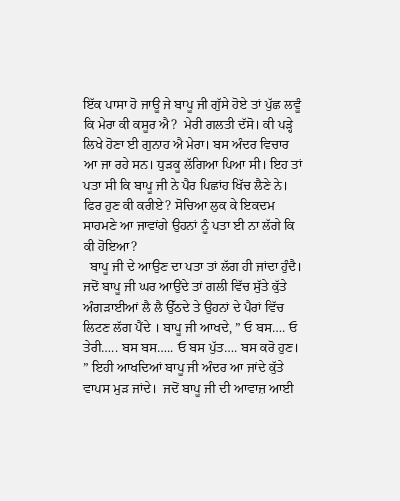ਇੱਕ ਪਾਸਾ ਹੋ ਜਾਊ ਜੇ ਬਾਪੂ ਜੀ ਗੁੱਸੇ ਹੋਏ ਤਾਂ ਪੁੱਛ ਲਵੂੰ ਕਿ ਮੇਰਾ ਕੀ ਕਸੂਰ ਐ?  ਮੇਰੀ ਗਲਤੀ ਦੱਸੋ। ਕੀ ਪੜ੍ਹੇ ਲਿਖੇ ਹੋਣਾ ਈ ਗੁਨਾਹ ਐ ਮੇਰਾ। ਬਸ ਅੰਦਰ ਵਿਚਾਰ ਆ ਜਾ ਰਹੇ ਸਨ। ਧੁੜਕੂ ਲੱਗਿਆ ਪਿਆ ਸੀ। ਇਹ ਤਾਂ ਪਤਾ ਸੀ ਕਿ ਬਾਪੂ ਜੀ ਨੇ ਪੈਰ ਪਿਛਾਂਹ ਖਿੱਚ ਲੈਣੇ ਨੇ। ਫਿਰ ਹੁਣ ਕੀ ਕਰੀਏ? ਸੋਚਿਆ ਲੁਕ ਕੇ ਇਕਦਮ ਸਾਹਮਣੇ ਆ ਜਾਵਾਂਗੇ ਉਹਨਾਂ ਨੂੰ ਪਤਾ ਈ ਨਾ ਲੱਗੇ ਕਿ ਕੀ ਹੋਇਆ?
  ਬਾਪੂ ਜੀ ਦੇ ਆਉਣ ਦਾ ਪਤਾ ਤਾਂ ਲੱਗ ਹੀ ਜਾਂਦਾ ਹੁੰਦੈ। ਜਦੋਂ ਬਾਪੂ ਜੀ ਘਰ ਆਉਂਦੇ ਤਾਂ ਗਲੀ ਵਿੱਚ ਸੁੱਤੇ ਕੁੱਤੇ ਅੰਗੜਾਈਆਂ ਲੈ ਲੈ ਉੱਠਦੇ ਤੇ ਉਹਨਾਂ ਦੇ ਪੈਰਾਂ ਵਿੱਚ ਲਿਟਣ ਲੱਗ ਪੈਂਦੇ । ਬਾਪੂ ਜੀ ਆਖਦੇ, ” ਓ ਬਸ…. ਓ ਤੇਰੀ….. ਬਸ ਬਸ….. ਓ ਬਸ ਪੁੱਤ…. ਬਸ ਕਰੋ ਹੁਣ। ” ਇਹੀ ਆਖਦਿਆਂ ਬਾਪੂ ਜੀ ਅੰਦਰ ਆ ਜਾਂਦੇ ਕੁੱਤੇ ਵਾਪਸ ਮੁੜ ਜਾਂਦੇ।  ਜਦੋਂ ਬਾਪੂ ਜੀ ਦੀ ਆਵਾਜ਼ ਆਈ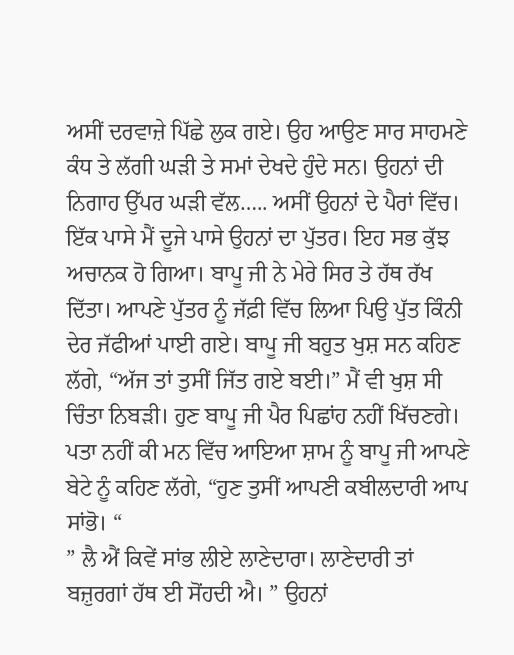ਅਸੀਂ ਦਰਵਾਜ਼ੇ ਪਿੱਛੇ ਲੁਕ ਗਏ। ਉਹ ਆਉਣ ਸਾਰ ਸਾਹਮਣੇ ਕੰਧ ਤੇ ਲੱਗੀ ਘੜੀ ਤੇ ਸਮਾਂ ਦੇਖਦੇ ਹੁੰਦੇ ਸਨ। ਉਹਨਾਂ ਦੀ ਨਿਗਾਹ ਉੱਪਰ ਘੜੀ ਵੱਲ….. ਅਸੀਂ ਉਹਨਾਂ ਦੇ ਪੈਰਾਂ ਵਿੱਚ। ਇੱਕ ਪਾਸੇ ਮੈਂ ਦੂਜੇ ਪਾਸੇ ਉਹਨਾਂ ਦਾ ਪੁੱਤਰ। ਇਹ ਸਭ ਕੁੱਝ ਅਚਾਨਕ ਹੋ ਗਿਆ। ਬਾਪੂ ਜੀ ਨੇ ਮੇਰੇ ਸਿਰ ਤੇ ਹੱਥ ਰੱਖ ਦਿੱਤਾ। ਆਪਣੇ ਪੁੱਤਰ ਨੂੰ ਜੱਫ਼ੀ ਵਿੱਚ ਲਿਆ ਪਿਉ ਪੁੱਤ ਕਿੰਨੀ ਦੇਰ ਜੱਫੀਆਂ ਪਾਈ ਗਏ। ਬਾਪੂ ਜੀ ਬਹੁਤ ਖੁਸ਼ ਸਨ ਕਹਿਣ ਲੱਗੇ, “ਅੱਜ ਤਾਂ ਤੁਸੀਂ ਜਿੱਤ ਗਏ ਬਈ।” ਮੈਂ ਵੀ ਖੁਸ਼ ਸੀ ਚਿੰਤਾ ਨਿਬੜੀ। ਹੁਣ ਬਾਪੂ ਜੀ ਪੈਰ ਪਿਛਾਂਹ ਨਹੀਂ ਖਿੱਚਣਗੇ।  ਪਤਾ ਨਹੀਂ ਕੀ ਮਨ ਵਿੱਚ ਆਇਆ ਸ਼ਾਮ ਨੂੰ ਬਾਪੂ ਜੀ ਆਪਣੇ ਬੇਟੇ ਨੂੰ ਕਹਿਣ ਲੱਗੇ, “ਹੁਣ ਤੁਸੀਂ ਆਪਣੀ ਕਬੀਲਦਾਰੀ ਆਪ ਸਾਂਭੋ। “
” ਲੈ ਐਂ ਕਿਵੇਂ ਸਾਂਭ ਲੀਏ ਲਾਣੇਦਾਰਾ। ਲਾਣੇਦਾਰੀ ਤਾਂ ਬਜ਼ੁਰਗਾਂ ਹੱਥ ਈ ਸੋਂਹਦੀ ਐ। ” ਉਹਨਾਂ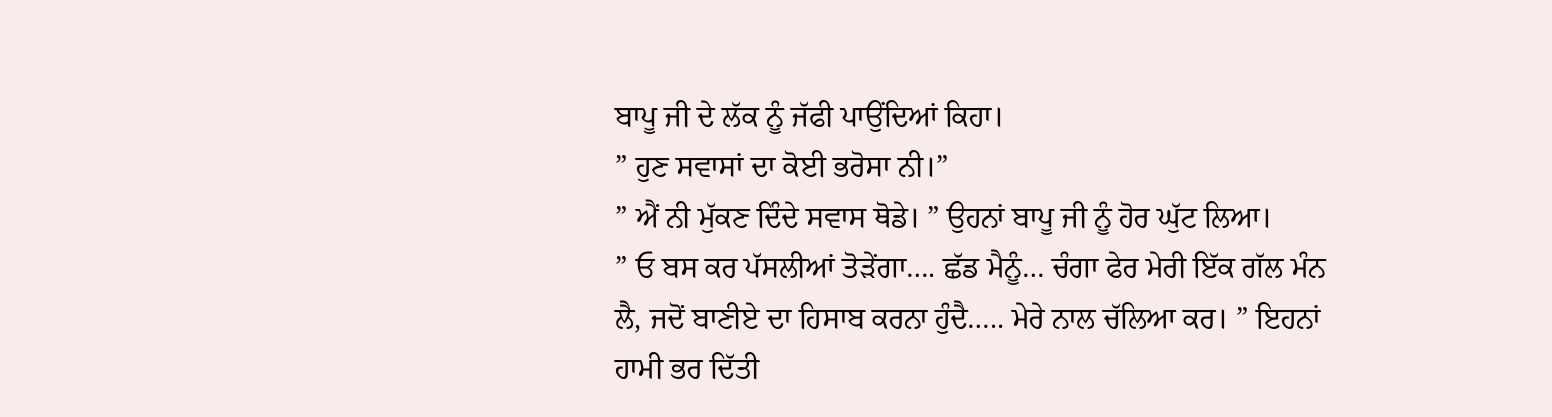ਬਾਪੂ ਜੀ ਦੇ ਲੱਕ ਨੂੰ ਜੱਫੀ ਪਾਉਂਦਿਆਂ ਕਿਹਾ।
” ਹੁਣ ਸਵਾਸਾਂ ਦਾ ਕੋਈ ਭਰੋਸਾ ਨੀ।”
” ਐਂ ਨੀ ਮੁੱਕਣ ਦਿੰਦੇ ਸਵਾਸ ਥੋਡੇ। ” ਉਹਨਾਂ ਬਾਪੂ ਜੀ ਨੂੰ ਹੋਰ ਘੁੱਟ ਲਿਆ।
” ਓ ਬਸ ਕਰ ਪੱਸਲੀਆਂ ਤੋੜੇਂਗਾ…. ਛੱਡ ਮੈਨੂੰ… ਚੰਗਾ ਫੇਰ ਮੇਰੀ ਇੱਕ ਗੱਲ ਮੰਨ ਲੈ, ਜਦੋਂ ਬਾਣੀਏ ਦਾ ਹਿਸਾਬ ਕਰਨਾ ਹੁੰਦੈ….. ਮੇਰੇ ਨਾਲ ਚੱਲਿਆ ਕਰ। ” ਇਹਨਾਂ ਹਾਮੀ ਭਰ ਦਿੱਤੀ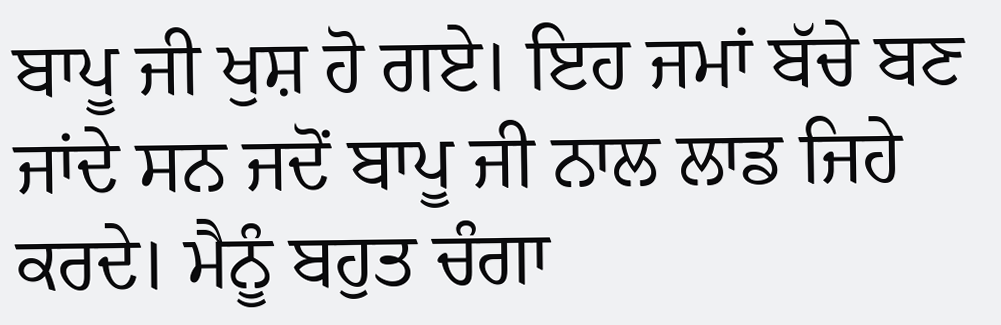ਬਾਪੂ ਜੀ ਖੁਸ਼ ਹੋ ਗਏ। ਇਹ ਜਮਾਂ ਬੱਚੇ ਬਣ ਜਾਂਦੇ ਸਨ ਜਦੋਂ ਬਾਪੂ ਜੀ ਨਾਲ ਲਾਡ ਜਿਹੇ ਕਰਦੇ। ਮੈਨੂੰ ਬਹੁਤ ਚੰਗਾ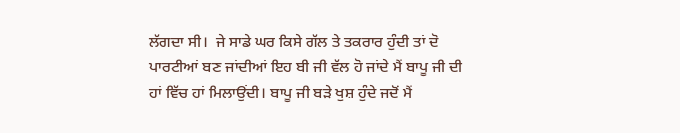ਲੱਗਦਾ ਸੀ।  ਜੇ ਸਾਡੇ ਘਰ ਕਿਸੇ ਗੱਲ ਤੇ ਤਕਰਾਰ ਹੁੰਦੀ ਤਾਂ ਦੋ ਪਾਰਟੀਆਂ ਬਣ ਜਾਂਦੀਆਂ ਇਹ ਬੀ ਜੀ ਵੱਲ ਹੋ ਜਾਂਦੇ ਮੈਂ ਬਾਪੂ ਜੀ ਦੀ ਹਾਂ ਵਿੱਚ ਹਾਂ ਮਿਲਾਉਂਦੀ। ਬਾਪੂ ਜੀ ਬੜੇ ਖੁਸ਼ ਹੁੰਦੇ ਜਦੋਂ ਮੈਂ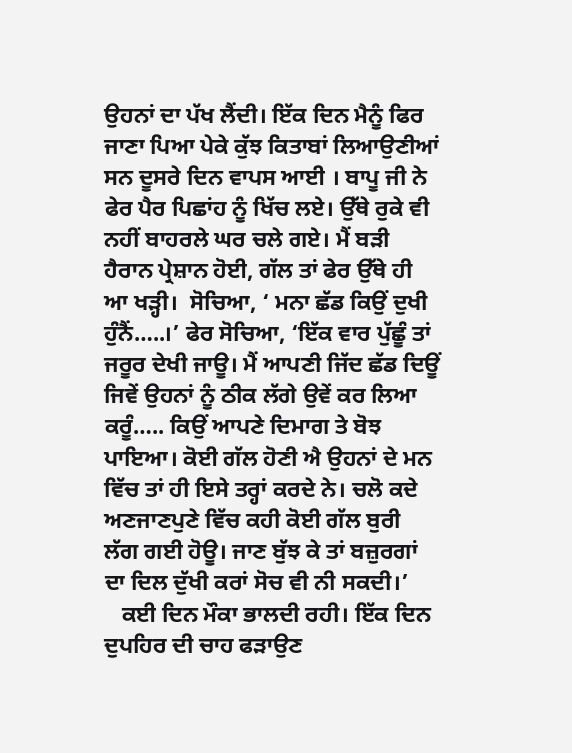ਉਹਨਾਂ ਦਾ ਪੱਖ ਲੈਂਦੀ। ਇੱਕ ਦਿਨ ਮੈਨੂੰ ਫਿਰ ਜਾਣਾ ਪਿਆ ਪੇਕੇ ਕੁੱਝ ਕਿਤਾਬਾਂ ਲਿਆਉਣੀਆਂ ਸਨ ਦੂਸਰੇ ਦਿਨ ਵਾਪਸ ਆਈ । ਬਾਪੂ ਜੀ ਨੇ ਫੇਰ ਪੈਰ ਪਿਛਾਂਹ ਨੂੰ ਖਿੱਚ ਲਏ। ਉੱਥੇ ਰੁਕੇ ਵੀ ਨਹੀਂ ਬਾਹਰਲੇ ਘਰ ਚਲੇ ਗਏ। ਮੈਂ ਬੜੀ ਹੈਰਾਨ ਪ੍ਰੇਸ਼ਾਨ ਹੋਈ, ਗੱਲ ਤਾਂ ਫੇਰ ਉੱਥੇ ਹੀ ਆ ਖੜ੍ਹੀ।  ਸੋਚਿਆ, ‘ ਮਨਾ ਛੱਡ ਕਿਉਂ ਦੁਖੀ ਹੁੰਨੈਂ…..।’ ਫੇਰ ਸੋਚਿਆ, ‘ਇੱਕ ਵਾਰ ਪੁੱਛੂੰ ਤਾਂ ਜਰੂਰ ਦੇਖੀ ਜਾਊ। ਮੈਂ ਆਪਣੀ ਜਿੱਦ ਛੱਡ ਦਿਊਂ ਜਿਵੇਂ ਉਹਨਾਂ ਨੂੰ ਠੀਕ ਲੱਗੇ ਉਵੇਂ ਕਰ ਲਿਆ ਕਰੂੰ….. ਕਿਉਂ ਆਪਣੇ ਦਿਮਾਗ ਤੇ ਬੋਝ ਪਾਇਆ। ਕੋਈ ਗੱਲ ਹੋਣੀ ਐ ਉਹਨਾਂ ਦੇ ਮਨ ਵਿੱਚ ਤਾਂ ਹੀ ਇਸੇ ਤਰ੍ਹਾਂ ਕਰਦੇ ਨੇ। ਚਲੋ ਕਦੇ ਅਣਜਾਣਪੁਣੇ ਵਿੱਚ ਕਹੀ ਕੋਈ ਗੱਲ ਬੁਰੀ ਲੱਗ ਗਈ ਹੋਊ। ਜਾਣ ਬੁੱਝ ਕੇ ਤਾਂ ਬਜ਼ੁਰਗਾਂ ਦਾ ਦਿਲ ਦੁੱਖੀ ਕਰਾਂ ਸੋਚ ਵੀ ਨੀ ਸਕਦੀ।’
   ਕਈ ਦਿਨ ਮੌਕਾ ਭਾਲਦੀ ਰਹੀ। ਇੱਕ ਦਿਨ ਦੁਪਹਿਰ ਦੀ ਚਾਹ ਫੜਾਉਣ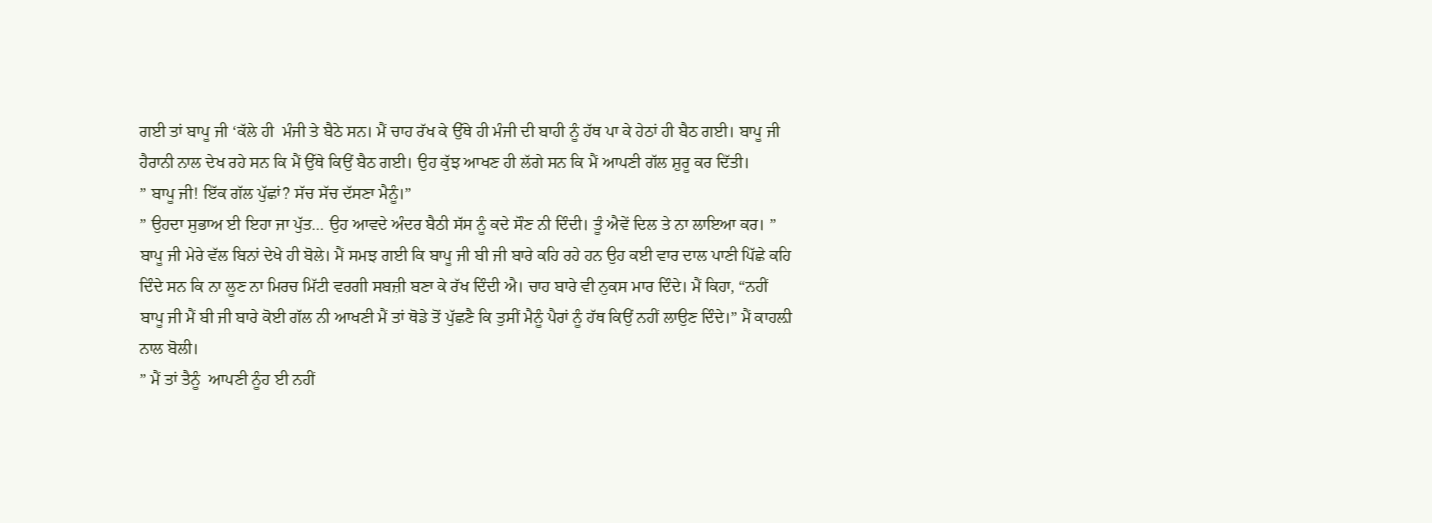ਗਈ ਤਾਂ ਬਾਪੂ ਜੀ ‘ਕੱਲੇ ਹੀ  ਮੰਜੀ ਤੇ ਬੈਠੇ ਸਨ। ਮੈਂ ਚਾਹ ਰੱਖ ਕੇ ਉੱਥੇ ਹੀ ਮੰਜੀ ਦੀ ਬਾਹੀ ਨੂੰ ਹੱਥ ਪਾ ਕੇ ਹੇਠਾਂ ਹੀ ਬੈਠ ਗਈ। ਬਾਪੂ ਜੀ ਹੈਰਾਨੀ ਨਾਲ ਦੇਖ ਰਹੇ ਸਨ ਕਿ ਮੈਂ ਉੱਥੇ ਕਿਉਂ ਬੈਠ ਗਈ। ਉਹ ਕੁੱਝ ਆਖਣ ਹੀ ਲੱਗੇ ਸਨ ਕਿ ਮੈਂ ਆਪਣੀ ਗੱਲ ਸ਼ੁਰੂ ਕਰ ਦਿੱਤੀ।
” ਬਾਪੂ ਜੀ! ਇੱਕ ਗੱਲ ਪੁੱਛਾਂ? ਸੱਚ ਸੱਚ ਦੱਸਣਾ ਮੈਨੂੰ।”
” ਉਹਦਾ ਸੁਭਾਅ ਈ ਇਹਾ ਜਾ ਪੁੱਤ… ਉਹ ਆਵਦੇ ਅੰਦਰ ਬੈਠੀ ਸੱਸ ਨੂੰ ਕਦੇ ਸੌਣ ਨੀ ਦਿੰਦੀ। ਤੂੰ ਐਵੇਂ ਦਿਲ ਤੇ ਨਾ ਲਾਇਆ ਕਰ। ” ਬਾਪੂ ਜੀ ਮੇਰੇ ਵੱਲ ਬਿਨਾਂ ਦੇਖੇ ਹੀ ਬੋਲੇ। ਮੈਂ ਸਮਝ ਗਈ ਕਿ ਬਾਪੂ ਜੀ ਬੀ ਜੀ ਬਾਰੇ ਕਹਿ ਰਹੇ ਹਨ ਉਹ ਕਈ ਵਾਰ ਦਾਲ ਪਾਣੀ ਪਿੱਛੇ ਕਹਿ ਦਿੰਦੇ ਸਨ ਕਿ ਨਾ ਲੂਣ ਨਾ ਮਿਰਚ ਮਿੱਟੀ ਵਰਗੀ ਸਬਜ਼ੀ ਬਣਾ ਕੇ ਰੱਖ ਦਿੰਦੀ ਐ। ਚਾਹ ਬਾਰੇ ਵੀ ਨੁਕਸ ਮਾਰ ਦਿੰਦੇ। ਮੈਂ ਕਿਹਾ, “ਨਹੀਂ ਬਾਪੂ ਜੀ ਮੈਂ ਬੀ ਜੀ ਬਾਰੇ ਕੋਈ ਗੱਲ ਨੀ ਆਖਣੀ ਮੈਂ ਤਾਂ ਥੋਡੇ ਤੋਂ ਪੁੱਛਣੈ ਕਿ ਤੁਸੀਂ ਮੈਨੂੰ ਪੈਰਾਂ ਨੂੰ ਹੱਥ ਕਿਉਂ ਨਹੀਂ ਲਾਉਣ ਦਿੰਦੇ।” ਮੈਂ ਕਾਹਲ਼ੀ ਨਾਲ ਬੋਲੀ।
” ਮੈਂ ਤਾਂ ਤੈਨੂੰ  ਆਪਣੀ ਨੂੰਹ ਈ ਨਹੀਂ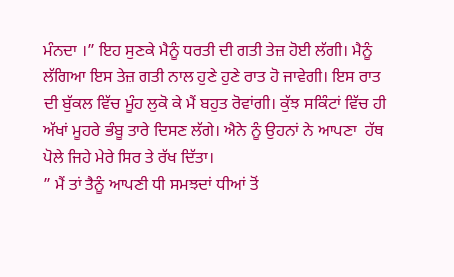ਮੰਨਦਾ ।” ਇਹ ਸੁਣਕੇ ਮੈਨੂੰ ਧਰਤੀ ਦੀ ਗਤੀ ਤੇਜ਼ ਹੋਈ ਲੱਗੀ। ਮੈਨੂੰ ਲੱਗਿਆ ਇਸ ਤੇਜ਼ ਗਤੀ ਨਾਲ ਹੁਣੇ ਹੁਣੇ ਰਾਤ ਹੋ ਜਾਵੇਗੀ। ਇਸ ਰਾਤ ਦੀ ਬੁੱਕਲ ਵਿੱਚ ਮੂੰਹ ਲੁਕੋ ਕੇ ਮੈਂ ਬਹੁਤ ਰੋਵਾਂਗੀ। ਕੁੱਝ ਸਕਿੰਟਾਂ ਵਿੱਚ ਹੀ ਅੱਖਾਂ ਮੂਹਰੇ ਭੰਬੂ ਤਾਰੇ ਦਿਸਣ ਲੱਗੇ। ਐਨੇ ਨੂੰ ਉਹਨਾਂ ਨੇ ਆਪਣਾ  ਹੱਥ ਪੋਲੇ ਜਿਹੇ ਮੇਰੇ ਸਿਰ ਤੇ ਰੱਖ ਦਿੱਤਾ।
” ਮੈਂ ਤਾਂ ਤੈਨੂੰ ਆਪਣੀ ਧੀ ਸਮਝਦਾਂ ਧੀਆਂ ਤੋਂ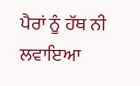ਪੈਰਾਂ ਨੂੰ ਹੱਥ ਨੀ ਲਵਾਇਆ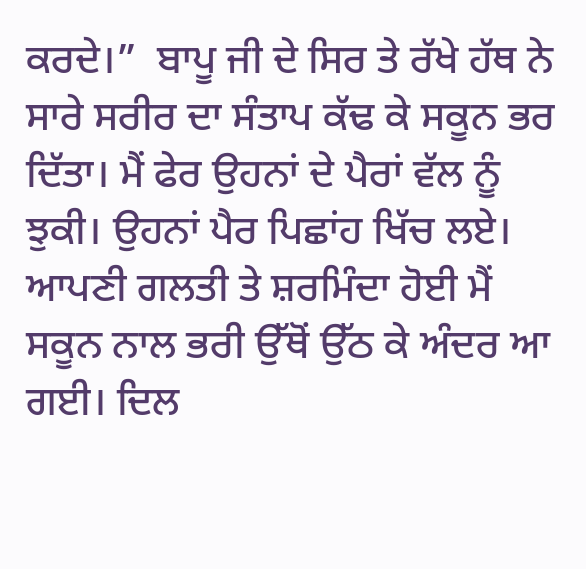ਕਰਦੇ।”  ਬਾਪੂ ਜੀ ਦੇ ਸਿਰ ਤੇ ਰੱਖੇ ਹੱਥ ਨੇ ਸਾਰੇ ਸਰੀਰ ਦਾ ਸੰਤਾਪ ਕੱਢ ਕੇ ਸਕੂਨ ਭਰ ਦਿੱਤਾ। ਮੈਂ ਫੇਰ ਉਹਨਾਂ ਦੇ ਪੈਰਾਂ ਵੱਲ ਨੂੰ ਝੁਕੀ। ਉਹਨਾਂ ਪੈਰ ਪਿਛਾਂਹ ਖਿੱਚ ਲਏ। ਆਪਣੀ ਗਲਤੀ ਤੇ ਸ਼ਰਮਿੰਦਾ ਹੋਈ ਮੈਂ ਸਕੂਨ ਨਾਲ ਭਰੀ ਉੱਥੋਂ ਉੱਠ ਕੇ ਅੰਦਰ ਆ ਗਈ। ਦਿਲ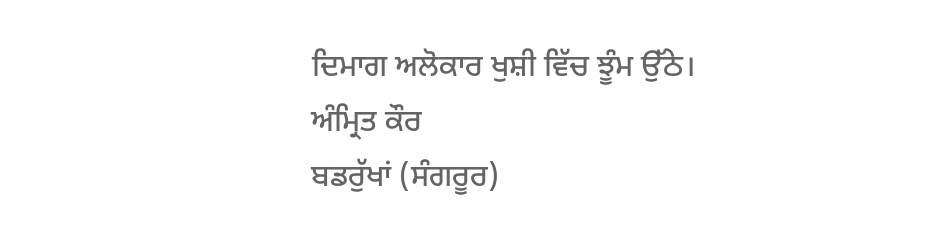ਦਿਮਾਗ ਅਲੋਕਾਰ ਖੁਸ਼ੀ ਵਿੱਚ ਝੂੰਮ ਉੱਠੇ।
ਅੰਮ੍ਰਿਤ ਕੌਰ
ਬਡਰੁੱਖਾਂ (ਸੰਗਰੂਰ)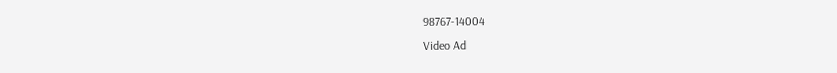98767-14004
Video Ad